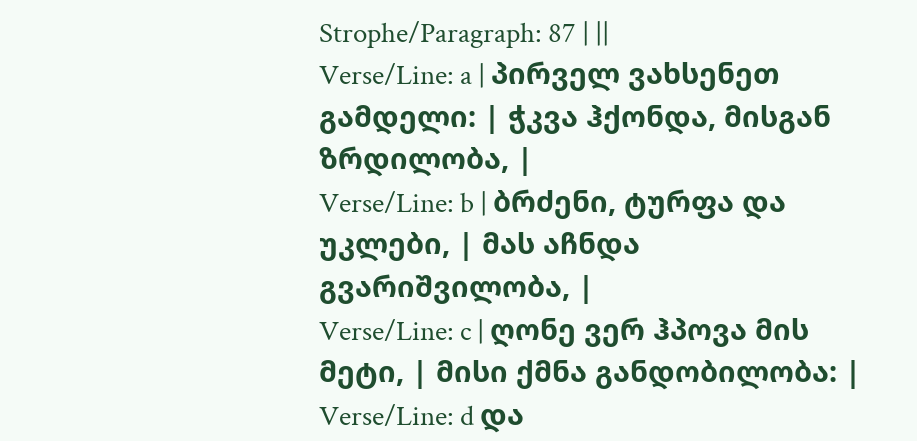Strophe/Paragraph: 87 | ||
Verse/Line: a | პირველ ვახსენეთ გამდელი: | ჭკვა ჰქონდა, მისგან ზრდილობა, |
Verse/Line: b | ბრძენი, ტურფა და უკლები, | მას აჩნდა გვარიშვილობა, |
Verse/Line: c | ღონე ვერ ჰპოვა მის მეტი, | მისი ქმნა განდობილობა: |
Verse/Line: d და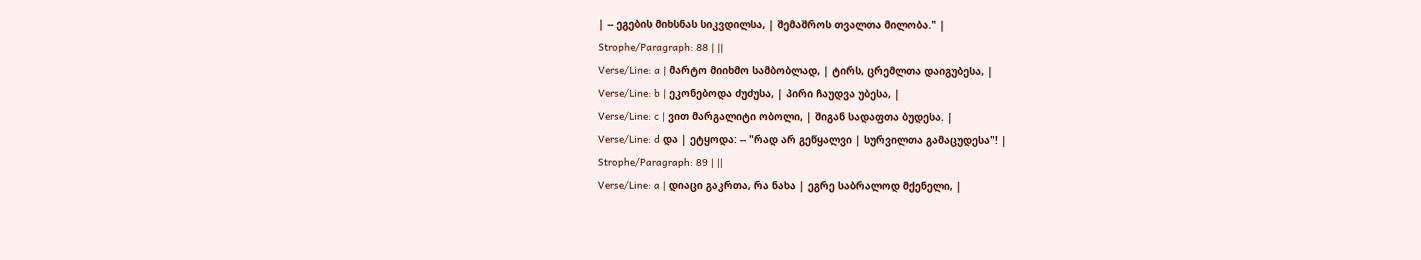| -- ეგების მიხსნას სიკვდილსა, | შემაშროს თვალთა მილობა." |
Strophe/Paragraph: 88 | ||
Verse/Line: a | მარტო მიიხმო სამბობლად, | ტირს, ცრემლთა დაიგუბესა, |
Verse/Line: b | ეკონებოდა ძუძუსა, | პირი ჩაუდვა უბესა, |
Verse/Line: c | ვით მარგალიტი ობოლი, | შიგან სადაფთა ბუდესა. |
Verse/Line: d და | ეტყოდა: -- "რად არ გეწყალვი | სურვილთა გამაცუდესა"! |
Strophe/Paragraph: 89 | ||
Verse/Line: a | დიაცი გაკრთა, რა ნახა | ეგრე საბრალოდ მქენელი, |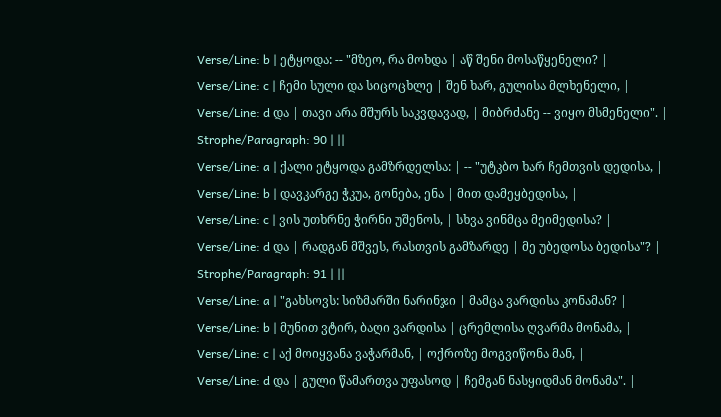Verse/Line: b | ეტყოდა: -- "მზეო, რა მოხდა | აწ შენი მოსაწყენელი? |
Verse/Line: c | ჩემი სული და სიცოცხლე | შენ ხარ, გულისა მლხენელი, |
Verse/Line: d და | თავი არა მშურს საკვდავად, | მიბრძანე -- ვიყო მსმენელი". |
Strophe/Paragraph: 90 | ||
Verse/Line: a | ქალი ეტყოდა გამზრდელსა: | -- "უტკბო ხარ ჩემთვის დედისა, |
Verse/Line: b | დავკარგე ჭკუა, გონება, ენა | მით დამეყბედისა, |
Verse/Line: c | ვის უთხრნე ჭირნი უშენოს, | სხვა ვინმცა მეიმედისა? |
Verse/Line: d და | რადგან მშვეს, რასთვის გამზარდე | მე უბედოსა ბედისა"? |
Strophe/Paragraph: 91 | ||
Verse/Line: a | "გახსოვს: სიზმარში ნარინჯი | მამცა ვარდისა კონამან? |
Verse/Line: b | მუნით ვტირ, ბაღი ვარდისა | ცრემლისა ღვარმა მონამა, |
Verse/Line: c | აქ მოიყვანა ვაჭარმან, | ოქროზე მოგვიწონა მან, |
Verse/Line: d და | გული წამართვა უფასოდ | ჩემგან ნასყიდმან მონამა". |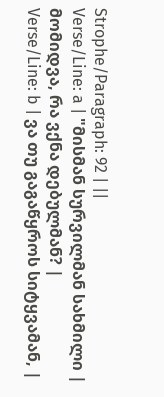Strophe/Paragraph: 92 | ||
Verse/Line: a | "მისმან სურვილმან სახმილი | მომიდვა, რა ვქნა დებულმან? |
Verse/Line: b | ვა თუ გაგაწყროს სიტყვამან, |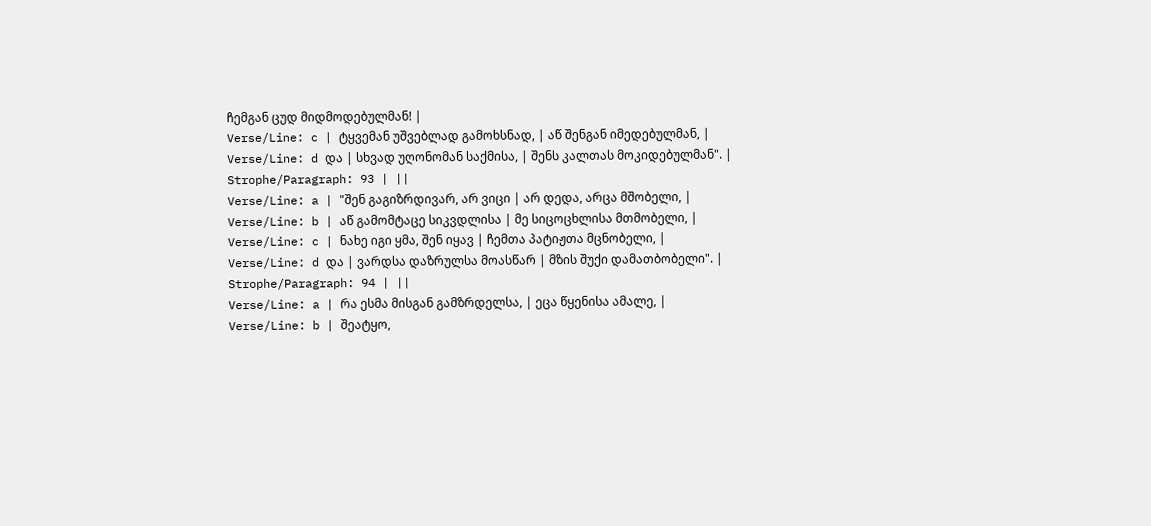ჩემგან ცუდ მიდმოდებულმან! |
Verse/Line: c | ტყვემან უშვებლად გამოხსნად, | აწ შენგან იმედებულმან, |
Verse/Line: d და | სხვად უღონომან საქმისა, | შენს კალთას მოკიდებულმან". |
Strophe/Paragraph: 93 | ||
Verse/Line: a | "შენ გაგიზრდივარ, არ ვიცი | არ დედა, არცა მშობელი, |
Verse/Line: b | აწ გამომტაცე სიკვდლისა | მე სიცოცხლისა მთმობელი, |
Verse/Line: c | ნახე იგი ყმა, შენ იყავ | ჩემთა პატიჟთა მცნობელი, |
Verse/Line: d და | ვარდსა დაზრულსა მოასწარ | მზის შუქი დამათბობელი". |
Strophe/Paragraph: 94 | ||
Verse/Line: a | რა ესმა მისგან გამზრდელსა, | ეცა წყენისა ამალე, |
Verse/Line: b | შეატყო,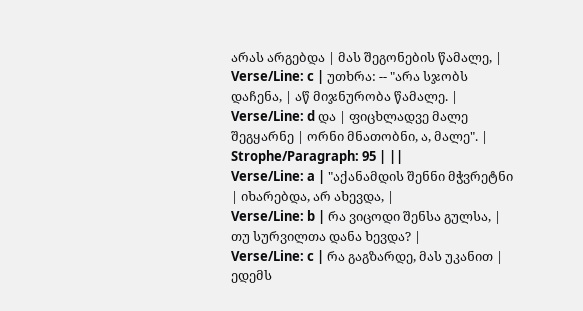არას არგებდა | მას შეგონების წამალე, |
Verse/Line: c | უთხრა: -- "არა სჯობს დაჩენა, | აწ მიჯნურობა წამალე. |
Verse/Line: d და | ფიცხლადვე მალე შეგყარნე | ორნი მნათობნი, ა, მალე". |
Strophe/Paragraph: 95 | ||
Verse/Line: a | "აქანამდის შენნი მჭვრეტნი | იხარებდა, არ ახევდა, |
Verse/Line: b | რა ვიცოდი შენსა გულსა, | თუ სურვილთა დანა ხევდა? |
Verse/Line: c | რა გაგზარდე, მას უკანით | ედემს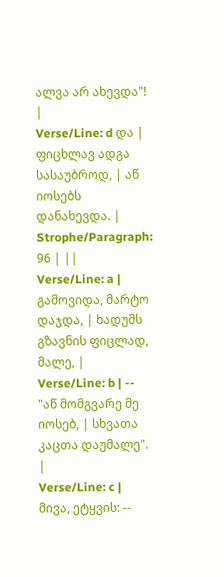ალვა არ ახევდა"! |
Verse/Line: d და | ფიცხლავ ადგა სასაუბროდ, | აწ იოსებს დანახევდა. |
Strophe/Paragraph: 96 | ||
Verse/Line: a | გამოვიდა, მარტო დაჯდა, | ხადუმს გზავნის ფიცლად, მალე, |
Verse/Line: b | -- "აწ მომგვარე მე იოსებ, | სხვათა კაცთა დაუმალე". |
Verse/Line: c | მივა, ეტყვის: --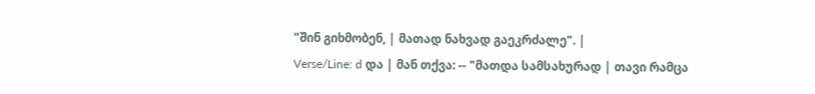"შინ გიხმობენ, | მათად ნახვად გაეკრძალე". |
Verse/Line: d და | მან თქვა: -- "მათდა სამსახურად | თავი რამცა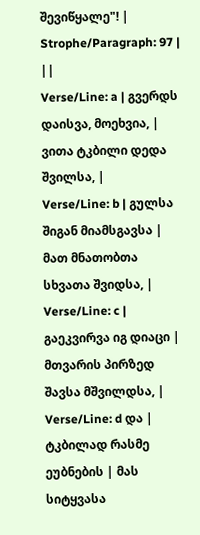შევიწყალე"! |
Strophe/Paragraph: 97 | ||
Verse/Line: a | გვერდს დაისვა, მოეხვია, | ვითა ტკბილი დედა შვილსა, |
Verse/Line: b | გულსა შიგან მიამსგავსა | მათ მნათობთა სხვათა შვიდსა, |
Verse/Line: c | გაეკვირვა იგ დიაცი | მთვარის პირზედ შავსა მშვილდსა, |
Verse/Line: d და | ტკბილად რასმე ეუბნების | მას სიტყვასა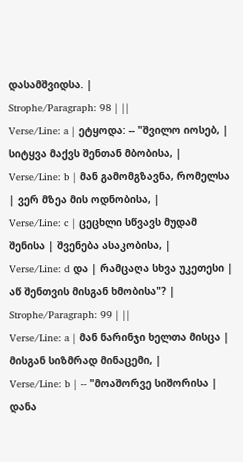დასამშვიდსა. |
Strophe/Paragraph: 98 | ||
Verse/Line: a | ეტყოდა: -- "შვილო იოსებ, | სიტყვა მაქვს შენთან მბობისა, |
Verse/Line: b | მან გამომგზავნა, რომელსა | ვერ მზეა მის ოდნობისა, |
Verse/Line: c | ცეცხლი სწვავს მუდამ შენისა | შვენება ასაკობისა, |
Verse/Line: d და | რამცაღა სხვა უკეთესი | აწ შენთვის მისგან ხმობისა"? |
Strophe/Paragraph: 99 | ||
Verse/Line: a | მან ნარინჯი ხელთა მისცა | მისგან სიზმრად მინაცემი, |
Verse/Line: b | -- "მოაშორვე სიშორისა | დანა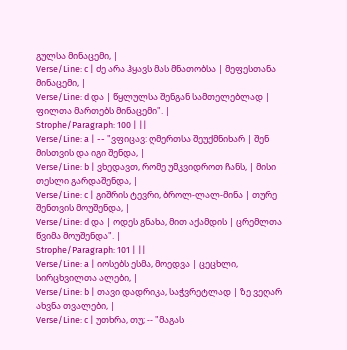გულსა მინაცემი, |
Verse/Line: c | ძე არა ჰყავს მას მნათობსა | მეფესთანა მინაცემი, |
Verse/Line: d და | წყლულსა შენგან სამთელებლად | ფილთა მართებს მინაცემი". |
Strophe/Paragraph: 100 | ||
Verse/Line: a | -- "ვფიცავ: ღმერთსა შეუქმნიხარ | შენ მისთვის და იგი შენდა, |
Verse/Line: b | ვხედავთ, რომე უმკვიდროთ ჩანს, | მისი თესლი გარდაშენდა, |
Verse/Line: c | გიშრის ტევრი, ბროლ-ლალ-მინა | თურე შენთვის მოუშენდა, |
Verse/Line: d და | ოდეს გნახა, მით აქამდის | ცრემლთა წვიმა მოუშენდა". |
Strophe/Paragraph: 101 | ||
Verse/Line: a | იოსებს ესმა, მოედვა | ცეცხლი, სირცხვილთა ალები, |
Verse/Line: b | თავი დადრიკა, საჭვრეტლად | ზე ვეღარ ახვნა თვალები, |
Verse/Line: c | უთხრა, თუ; -- "მაგას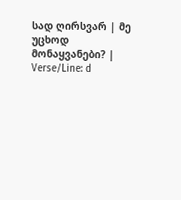სად ღირსვარ | მე უცხოდ მონაყვანები? |
Verse/Line: d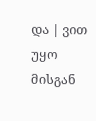და | ვით უყო მისგან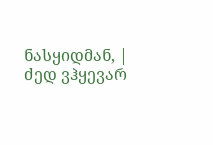ნასყიდმან, | ძედ ვჰყევარ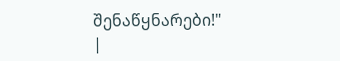შენაწყნარები!" |